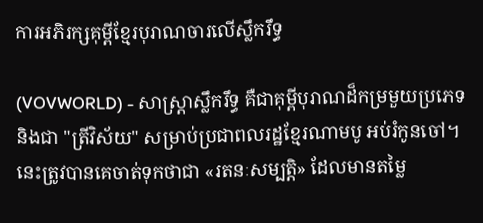ការអភិរក្សគុម្ពីខ្មែរបុរាណចារលើស្លឹករឹទ្ធ

(VOVWORLD) - សាស្ត្រាស្លឹករឹទ្ធ គឺជាគុម្ពីបុរាណដ៏កម្រមួយប្រភេទ និងជា "ត្រីវិស័យ" សម្រាប់ប្រជាពលរដ្ឋខ្មែរណាមបូ អប់រំកូនចៅ។ នេះត្រូវបានគេចាត់ទុកថាជា «រតនៈសម្បត្តិ» ដែលមានតម្លៃ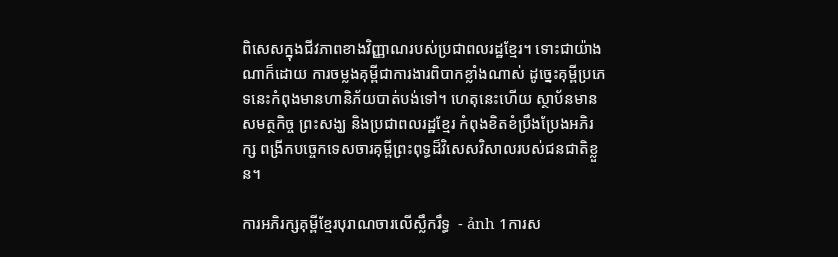ពិសេសក្នុងជីវភាពខាងវិញ្ញាណរបស់ប្រជាពលរដ្ឋខ្មែរ។ ទោះជាយ៉ាងណាក៏ដោយ ការចម្លងគុម្ពីជាការងារពិបាកខ្លាំងណាស់ ដូច្នេះគុម្ពីប្រភេទនេះកំពុងមានហានិភ័យបាត់បង់ទៅ។ ហេតុនេះហើយ ស្ថាប័នមានសមត្ថកិច្ច ព្រះសង្ឃ និងប្រជាពលរដ្ឋខ្មែរ កំពុងខិតខំប្រឹងប្រែងអភិរក្ស ពង្រីកបច្ចេកទេសចារគុម្ពីព្រះពុទ្ធដ៏វិសេសវិសាលរបស់ជនជាតិខ្លួន។

ការអភិរក្សគុម្ពីខ្មែរបុរាណចារលើស្លឹករឹទ្ធ  - ảnh 1ការស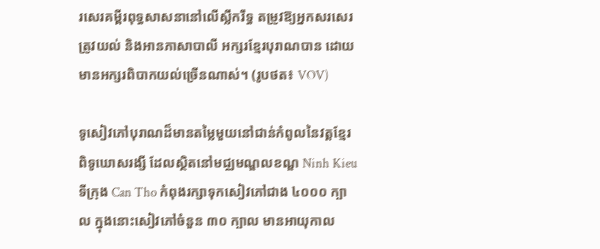រសេរគម្ពីរពុទ្ធសាសនានៅលើស្លឹករឹទ្ធ តម្រូវឱ្យអ្នកសរសេរត្រូវយល់ និងអានភាសាបាលី អក្សរខ្មែរបុរាណបាន ដោយមានអក្សរពិបាកយល់ច្រើនណាស់។ (រូបថត៖ VOV)

ទូសៀវភៅបុរាណដ៏មានតម្លៃមួយនៅជាន់កំពូលនៃវត្តខ្មែរ ពិទូឃោសរង្សី ដែលស្ថិតនៅមជ្ឈមណ្ឌលខណ្ឌ Ninh Kieu ទីក្រុង Can Tho កំពុងរក្សាទុកសៀវភៅជាង ៤០០០ ក្បាល ក្នុងនោះសៀវភៅចំនួន ៣០ ក្បាល មានអាយុកាល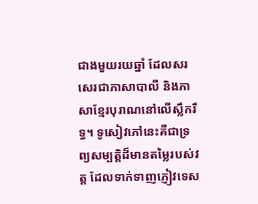ជាងមួយរយឆ្នាំ ដែលសរសេរជាភាសាបាលី និងភាសាខ្មែរបុរាណនៅលើស្លឹករឹទ្ធ។ ទូសៀវភៅនេះគឺជាទ្រព្យសម្បត្តិដ៏មានតម្លៃរបស់វត្ត ដែលទាក់ទាញភ្ញៀវទេស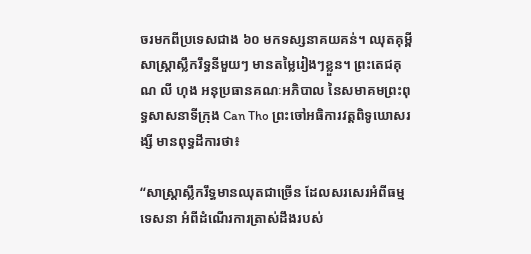ចរមកពីប្រទេសជាង ៦០ មកទស្សនាគយគន់។ ឈុតគុម្ពីសាស្ត្រាស្លឹករឹទ្ធនីមួយៗ មានតម្លៃរៀងៗខ្លួន។ ព្រះតេជគុណ លី ហុង អនុប្រធានគណៈអភិបាល នៃសមាគមព្រះពុទ្ធសាសនាទីក្រុង Can Tho ព្រះចៅអធិការវត្តពិទូឃោសរង្សី មានពុទ្ធដីការថា៖

“សាស្ត្រាស្លឹករឹទ្ធមានឈុតជាច្រើន ដែលសរសេរអំពីធម្មទេសនា អំពីដំណើរការត្រាស់ដឹងរបស់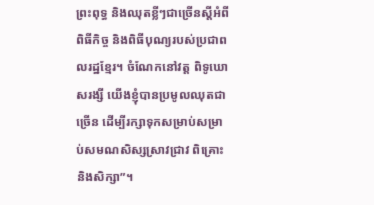ព្រះពុទ្ធ និងឈុតខ្លីៗជាច្រើនស្ដីអំពីពិធីកិច្ច និងពិធីបុណ្យរបស់ប្រជាពលរដ្ឋខ្មែរ។ ចំណែកនៅវត្ត ពិទូឃោសរង្សី យើងខ្ញុំបានប្រមូលឈុតជាច្រើន ដើម្បីរក្សាទុកសម្រាប់សម្រាប់សមណសិស្សស្រាវជ្រាវ ពិគ្រោះនិងសិក្សា”។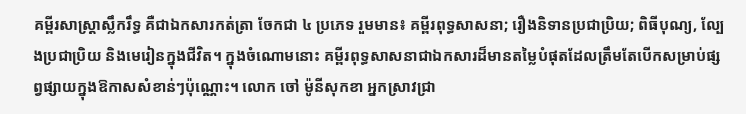គម្ពីរសាស្ត្រាស្លឹករឹទ្ធ គឺជាឯកសារកត់ត្រា ចែកជា ៤ ប្រភេទ រួមមាន៖ គម្ពីរពុទ្ធសាសនា; រឿងនិទានប្រជាប្រិយ; ពិធីបុណ្យ, ល្បែងប្រជាប្រិយ និងមេរៀនក្នុងជីវិត។ ក្នុងចំណោមនោះ គម្ពីរពុទ្ធសាសនាជាឯកសារដ៏មានតម្លៃបំផុតដែលត្រឹមតែបើកសម្រាប់ផ្សព្វផ្សាយក្នុងឱកាសសំខាន់ៗប៉ុណ្ណោះ។ លោក ចៅ ម៉ូនីសុកខា អ្នកស្រាវជ្រា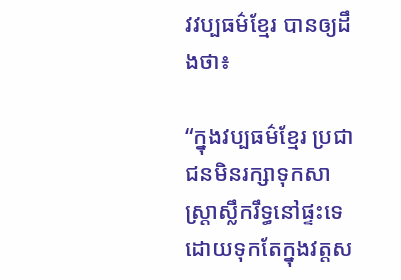វវប្បធម៌ខ្មែរ បានឲ្យដឹងថា៖

“ក្នុងវប្បធម៌ខ្មែរ ប្រជាជនមិនរក្សាទុកសាស្ត្រាស្លឹករឹទ្ធនៅផ្ទះទេ ដោយទុកតែក្នុងវត្តស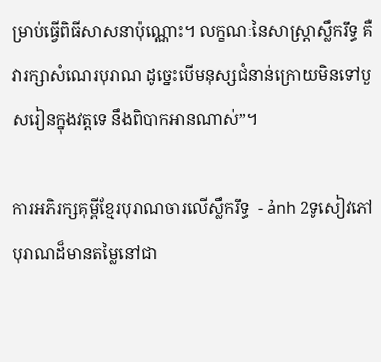ម្រាប់ធ្វើពិធីសាសនាប៉ុណ្ណោះ។ លក្ខណៈនៃសាស្ត្រាស្លឹករឹទ្ធ គឺវារក្សាសំណេរបុរាណ ដូច្នេះបើមនុស្សជំនាន់ក្រោយមិនទៅបួសរៀនក្នុងវត្តទេ នឹងពិបាកអានណាស់”។

ការអភិរក្សគុម្ពីខ្មែរបុរាណចារលើស្លឹករឹទ្ធ  - ảnh 2ទូសៀវភៅបុរាណដ៏មានតម្លៃនៅជា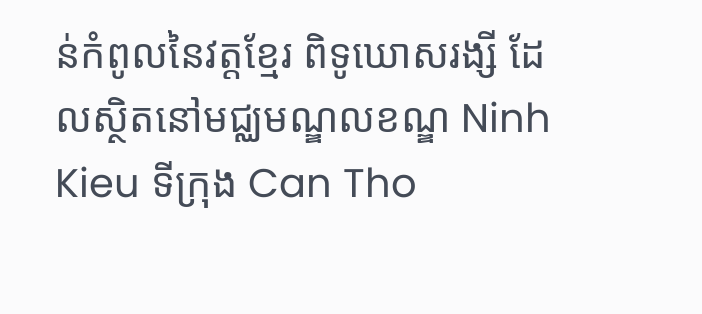ន់កំពូលនៃវត្តខ្មែរ ពិទូឃោសរង្សី ដែលស្ថិតនៅមជ្ឈមណ្ឌលខណ្ឌ Ninh Kieu ទីក្រុង Can Tho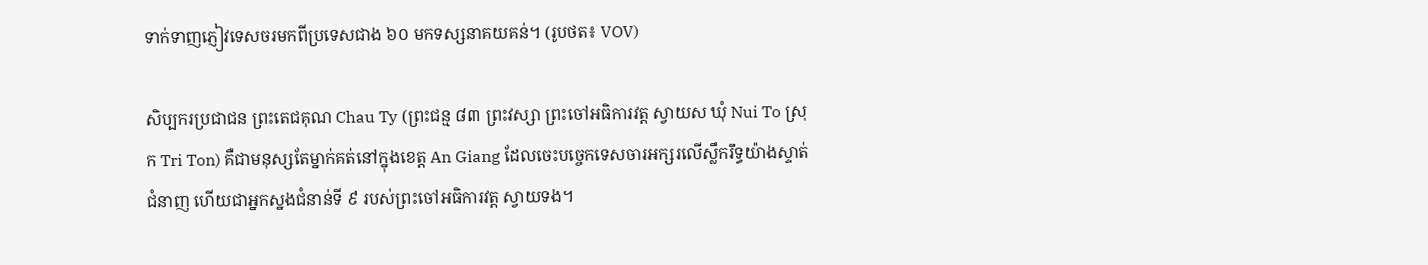ទាក់ទាញភ្ញៀវទេសចរមកពីប្រទេសជាង ៦០ មកទស្សនាគយគន់។ (រូបថត៖ VOV)

សិប្បករប្រជាជន ព្រះតេជគុណ Chau Ty (ព្រះជន្ម ៨៣ ព្រះវស្សា ព្រះចៅអធិការវត្ត ស្វាយស ឃុំ Nui To ស្រុក Tri Ton) គឺជាមនុស្សតែម្នាក់គត់នៅក្នុងខេត្ត An Giang ដែលចេះបច្ចេកទេសចារអក្សរលើស្លឹករឹទ្ធយ៉ាងស្ទាត់ជំនាញ ហើយជាអ្នកស្នងជំនាន់ទី ៩ របស់ព្រះចៅអធិការវត្ត ស្វាយទង។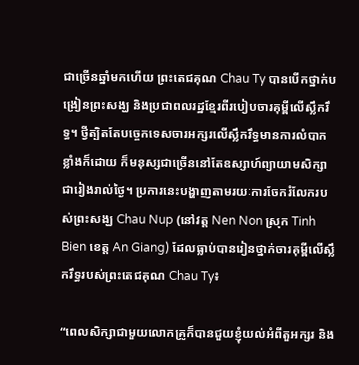ជាច្រើនឆ្នាំមកហើយ ព្រះតេជគុណ Chau Ty បានបើកថ្នាក់បង្រៀនព្រះសង្ឃ និងប្រជាពលរដ្ឋខ្មែរពីរបៀបចារគុម្ពីលើស្លឹករឹទ្ធ។ ថ្វីត្បិតតែបច្ចេកទេសចារអក្សរលើស្លឹករឹទ្ធមានការលំបាកខ្លាំងក៏ដោយ ក៏មនុស្សជាច្រើននៅតែឧស្សាហ៍ព្យាយាមសិក្សាជារៀងរាល់ថ្ងៃ។ ប្រការនេះបង្ហាញតាមរយៈការចែករំលែករបស់ព្រះសង្ឃ Chau Nup (នៅវត្ត Nen Non ស្រុក Tinh Bien ខេត្ត An Giang) ដែលធ្លាប់បានរៀនថ្នាក់ចារគុម្ពីលើស្លឹករឹទ្ធរបស់ព្រះតេជគុណ Chau Ty៖

“ពេលសិក្សាជាមួយលោកគ្រូក៏បានជួយខ្ញុំយល់អំពីតួអក្សរ និង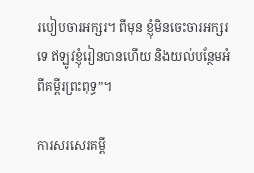របៀបចារអក្សរ។ ពីមុន ខ្ញុំមិនចេះចារអក្សរទេ ឥឡូវខ្ញុំរៀនបានហើយ និងយល់បន្ថែមអំពីគម្ពីរព្រះពុទ្ធ”។

ការសរសេរគម្ពី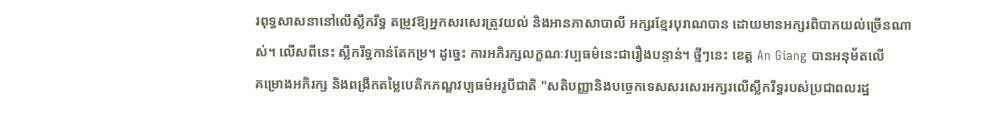រពុទ្ធសាសនានៅលើស្លឹករឹទ្ធ តម្រូវឱ្យអ្នកសរសេរត្រូវយល់ និងអានភាសាបាលី អក្សរខ្មែរបុរាណបាន ដោយមានអក្សរពិបាកយល់ច្រើនណាស់។ លើសពីនេះ ស្លឹករឹទ្ធកាន់តែកម្រ។ ដូច្នេះ ការអភិរក្សលក្ខណៈវប្បធម៌នេះជារឿងបន្ទាន់។ ថ្មីៗនេះ ខេត្ត An Giang បានអនុម័តលើ
គម្រោងអភិរក្ស និងពង្រីកតម្លៃបេតិកភណ្ឌវប្បធម៌អរូបីជាតិ "សតិបញ្ញានិងបច្ចេកទេសសរសេរអក្សរលើស្លឹករឹទ្ធរបស់ប្រជាពលរដ្ឋ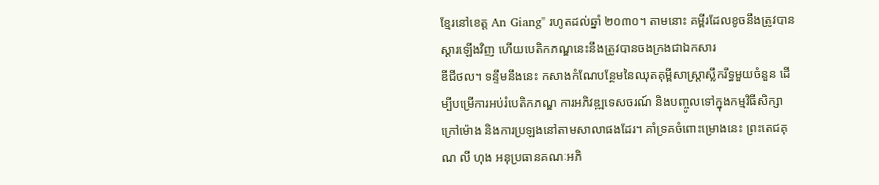ខ្មែរនៅខេត្ត An Giang" រហូតដល់ឆ្នាំ ២០៣០។ តាមនោះ គម្ពីរដែលខូចនឹងត្រូវបានស្ដារឡើងវិញ ហើយបេតិកភណ្ឌនេះនឹងត្រូវបានចងក្រងជាឯកសារ
ឌីជីថល។ ទន្ទឹមនឹងនេះ កសាងកំណែបន្ថែមនៃឈុតគុម្ពីសាស្ត្រាស្លឹករឹទ្ធមួយចំនួន ដើម្បីបម្រើការអប់រំបេតិកភណ្ឌ ការអភិវឌ្ឍទេសចរណ៍ និងបញ្ចូលទៅក្នុងកម្មវិធីសិក្សាក្រៅម៉ោង និងការប្រឡងនៅតាមសាលាផងដែរ។ គាំទ្រគចំពោះម្រោងនេះ ព្រះតេជគុណ លី ហុង អនុប្រធានគណៈអភិ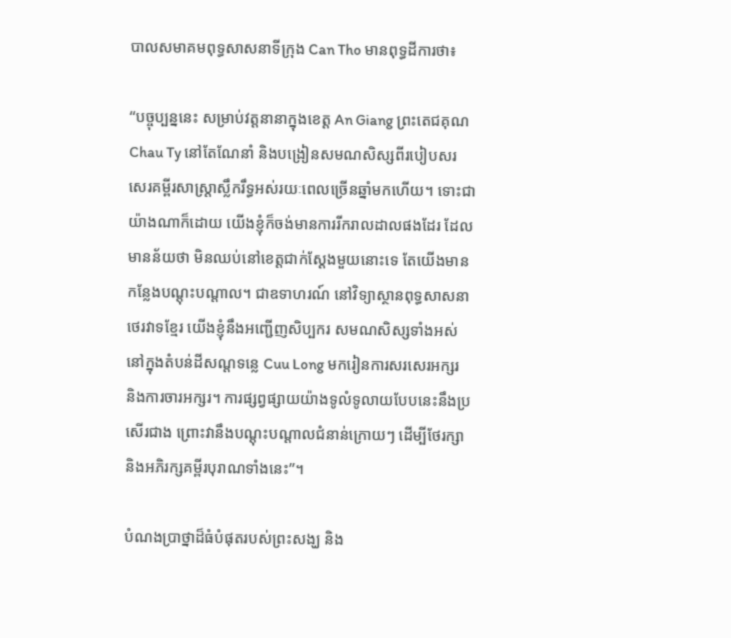បាលសមាគមពុទ្ធសាសនាទីក្រុង Can Tho មានពុទ្ធដីការថា៖

“បច្ចុប្បន្ននេះ សម្រាប់វត្តនានាក្នុងខេត្ត An Giang ព្រះតេជគុណ Chau Ty នៅតែណែនាំ និងបង្រៀនសមណសិស្សពីរបៀបសរសេរគម្ពីរសាស្ត្រាស្លឹករឹទ្ធអស់រយៈពេលច្រើនឆ្នាំមកហើយ។ ទោះជាយ៉ាងណាក៏ដោយ យើងខ្ញុំក៏ចង់មានការរីករាលដាលផងដែរ ដែលមានន័យថា មិនឈប់នៅខេត្តជាក់ស្ដែងមួយនោះទេ តែយើងមានកន្លែងបណ្តុះបណ្តាល។ ជាឧទាហរណ៍ នៅវិទ្យាស្ថានពុទ្ធសាសនាថេរវាទខ្មែរ យើងខ្ញុំនឹងអញ្ជើញសិប្បករ សមណសិស្សទាំងអស់នៅក្នុងតំបន់ដីសណ្ដទន្លេ Cuu Long មករៀនការសរសេរអក្សរ និងការចារអក្សរ។ ការផ្សព្វផ្សាយយ៉ាងទូលំទូលាយបែបនេះនឹងប្រសើរជាង ព្រោះវានឹងបណ្ដុះបណ្ដាលជំនាន់ក្រោយៗ ដើម្បីថែរក្សា និងអភិរក្សគម្ពីរបុរាណទាំងនេះ”។

បំណងប្រាថ្នាដ៏ធំបំផុតរបស់ព្រះសង្ឃ និង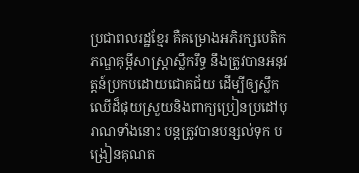ប្រជាពលរដ្ឋខ្មែរ គឺគម្រោងអភិរក្សបេតិកភណ្ឌគុម្ពីសាស្ត្រាស្លឹករឹទ្ធ នឹងត្រូវបានអនុវត្តន៍ប្រកបដោយជោគជ័យ ដើម្បីឲ្យស្លឹកឈើដ៏ផុយស្រួយនិងពាក្យប្រៀនប្រដៅបុរាណទាំងនោះ បន្តត្រូវបានបន្សល់ទុក បង្រៀនគុណត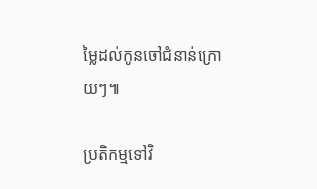ម្លៃដល់កូនចៅជំនាន់ក្រោយៗ៕

ប្រតិកម្មទៅវិ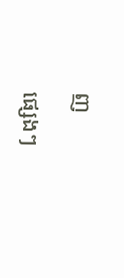ញ

ផ្សេងៗ